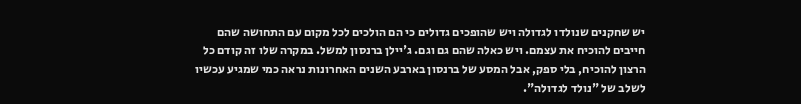יש שחקנים שנולדו לגדולה ויש שהופכים גדולים כי הם הולכים לכל מקום עם התחושה שהם חייבים להוכיח את עצמם. ויש כאלה שהם גם וגם. ג'יילן ברנסון למשל. במקרה שלו זה קודם כל הרצון להוכיח, בלי ספק, אבל המסע של ברנסון בארבע השנים האחרונות נראה כמי שמגיע עכשיו לשלב של "נולד לגדולה".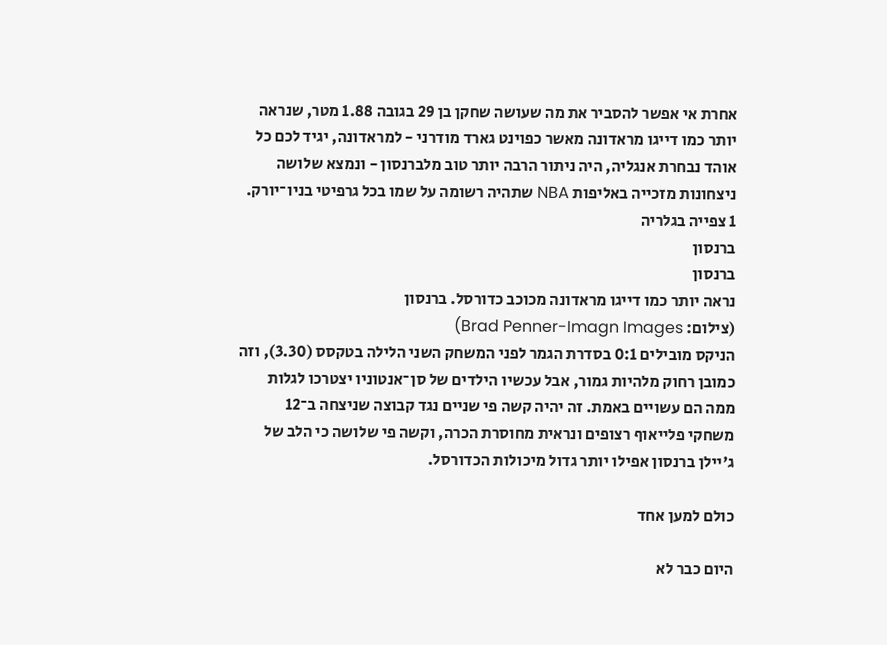אחרת אי אפשר להסביר את מה שעושה שחקן בן 29 בגובה 1.88 מטר, שנראה יותר כמו דייגו מראדונה מאשר כפוינט גארד מודרני - למראדונה, יגיד לכם כל אוהד נבחרת אנגליה, היה ניתור הרבה יותר טוב מלברנסון - ונמצא שלושה ניצחונות מזכייה באליפות NBA שתהיה רשומה על שמו בכל גרפיטי בניו־יורק.
1 צפייה בגלריה
ברנסון
ברנסון
נראה יותר כמו דייגו מראדונה מכוכב כדורסל. ברנסון
(צילום: Brad Penner-Imagn Images)
הניקס מובילים 0:1 בסדרת הגמר לפני המשחק השני הלילה בטקסס (3.30), וזה כמובן רחוק מלהיות גמור, אבל עכשיו הילדים של סן־אנטוניו יצטרכו לגלות ממה הם עשויים באמת. זה יהיה קשה פי שניים נגד קבוצה שניצחה ב־12 משחקי פלייאוף רצופים ונראית מחוסרת הכרה, וקשה פי שלושה כי הלב של ג'יילן ברנסון אפילו יותר גדול מיכולות הכדורסל.

כולם למען אחד

היום כבר לא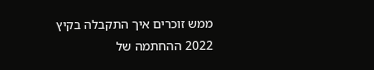ממש זוכרים איך התקבלה בקיץ 2022 ההחתמה של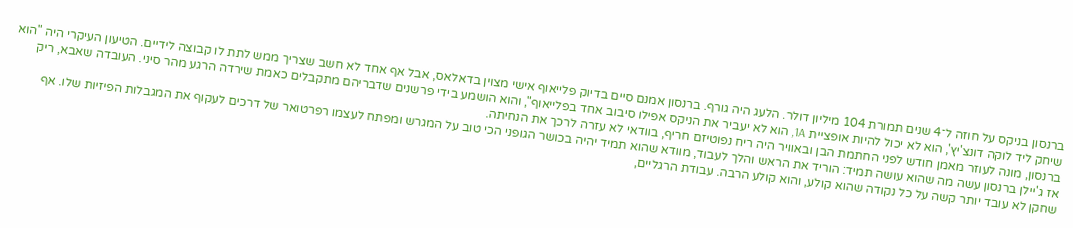ברנסון בניקס על חוזה ל־4 שנים תמורת 104 מיליון דולר. הלעג היה גורף. ברנסון אמנם סיים בדיוק פלייאוף אישי מצוין בדאלאס, אבל אף אחד לא חשב שצריך ממש לתת לו קבוצה לידיים. הטיעון העיקרי היה "הוא שיחק ליד לוקה דונצ'יץ', הוא לא יכול להיות אופציית 1A, הוא לא יעביר את הניקס אפילו סיבוב אחד בפלייאוף", והוא הושמע בידי פרשנים שדבריהם מתקבלים כאמת שירדה הרגע מהר סיני. העובדה שאבא, ריק ברנסון, מונה לעוזר מאמן חודש לפני החתמת הבן ובאוויר היה ריח נפוטיזם חריף, בוודאי לא עזרה לרכך את הנחיתה.
אז ג'יילן ברנסון עשה מה שהוא עושה תמיד: הוריד את הראש והלך לעבוד, מוודא שהוא תמיד יהיה בכושר הגופני הכי טוב על המגרש ומפתח לעצמו רפרטואר של דרכים לעקוף את המגבלות הפיזיות שלו. אף שחקן לא עובד יותר קשה על כל נקודה שהוא קולע, והוא קולע הרבה. עבודת הרגליים,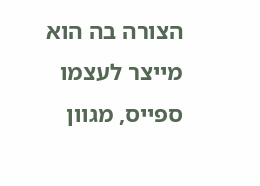הצורה בה הוא מייצר לעצמו ספייס, מגוון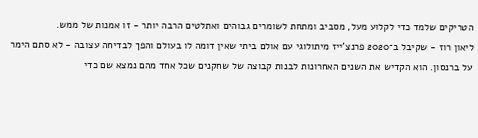הטריקים שלמד כדי לקלוע מעל, מסביב ומתחת לשומרים גבוהים ואתלטים הרבה יותר - זו אמנות של ממש.
ליאון רוז - שקיבל ב־2020 פרנצ'ייז מיתולוגי עם אולם ביתי שאין דומה לו בעולם והפך לבדיחה עצובה - לא סתם הימר על ברנסון. הוא הקדיש את השנים האחרונות לבנות קבוצה של שחקנים שכל אחד מהם נמצא שם כדי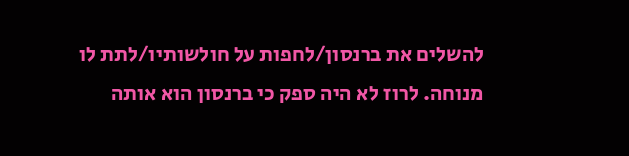להשלים את ברנסון/לחפות על חולשותיו/לתת לו מנוחה. לרוז לא היה ספק כי ברנסון הוא אותה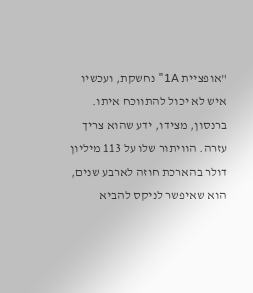"אופציית 1A" נחשקת, ועכשיו איש לא יכול להתווכח איתו. ברנסון, מצידו, ידע שהוא צריך עזרה. הוויתור שלו על 113 מיליון דולר בהארכת חוזה לארבע שנים, הוא שאיפשר לניקס להביא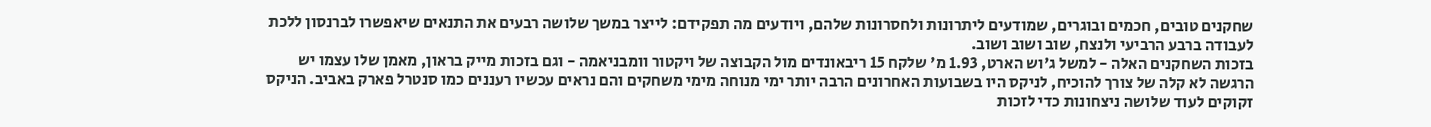שחקנים טובים, חכמים ובוגרים, שמודעים ליתרונות ולחסרונות שלהם, ויודעים מה תפקידם: לייצר במשך שלושה רבעים את התנאים שיאפשרו לברנסון ללכת לעבודה ברבע הרביעי ולנצח, שוב ושוב ושוב.
בזכות השחקנים האלה - למשל ג'וש הארט, 1.93 מ' שלקח 15 ריבאונדים מול הקבוצה של ויקטור וומבניאמה - וגם בזכות מייק בראון, מאמן שלו עצמו יש הרגשה לא קלה של צורך להוכיח, לניקס היו בשבועות האחרונים הרבה יותר ימי מנוחה מימי משחקים והם נראים עכשיו רעננים כמו סנטרל פארק באביב. הניקס זקוקים לעוד שלושה ניצחונות כדי לזכות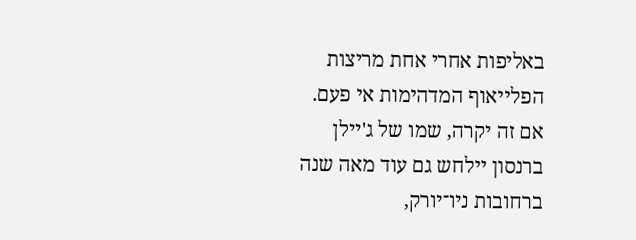באליפות אחרי אחת מריצות הפלייאוף המדהימות אי פעם. אם זה יקרה, שמו של ג'יילן ברנסון יילחש גם עוד מאה שנה ברחובות ניו־יורק,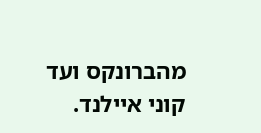מהברונקס ועד קוני איילנד.